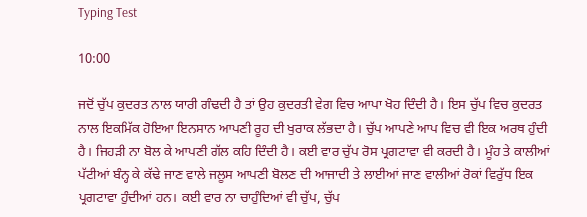Typing Test

10:00

ਜਦੋਂ ਚੁੱਪ ਕੁਦਰਤ ਨਾਲ ਯਾਰੀ ਗੰਢਦੀ ਹੈ ਤਾਂ ਉਹ ਕੁਦਰਤੀ ਵੇਗ ਵਿਚ ਆਪਾ ਖੋਹ ਦਿੰਦੀ ਹੈ। ਇਸ ਚੁੱਪ ਵਿਚ ਕੁਦਰਤ ਨਾਲ ਇਕਮਿੱਕ ਹੋਇਆ ਇਨਸਾਨ ਆਪਣੀ ਰੂਹ ਦੀ ਖੁਰਾਕ ਲੱਭਦਾ ਹੈ। ਚੁੱਪ ਆਪਣੇ ਆਪ ਵਿਚ ਵੀ ਇਕ ਅਰਥ ਹੁੰਦੀ ਹੈ। ਜਿਹੜੀ ਨਾ ਬੋਲ ਕੇ ਆਪਣੀ ਗੱਲ ਕਹਿ ਦਿੰਦੀ ਹੈ। ਕਈ ਵਾਰ ਚੁੱਪ ਰੋਸ ਪ੍ਰਗਟਾਵਾ ਵੀ ਕਰਦੀ ਹੈ। ਮੂੰਹ ਤੇ ਕਾਲੀਆਂ ਪੱਟੀਆਂ ਬੰਨ੍ਹ ਕੇ ਕੱਢੇ ਜਾਣ ਵਾਲੇ ਜਲੂਸ ਆਪਣੀ ਬੋਲਣ ਦੀ ਆਜਾਦੀ ਤੇ ਲਾਈਆਂ ਜਾਣ ਵਾਲੀਆਂ ਰੋਕਾਂ ਵਿਰੁੱਧ ਇਕ ਪ੍ਰਗਟਾਵਾ ਹੁੰਦੀਆਂ ਹਨ। ਕਈ ਵਾਰ ਨਾ ਚਾਹੁੰਦਿਆਂ ਵੀ ਚੁੱਪ, ਚੁੱਪ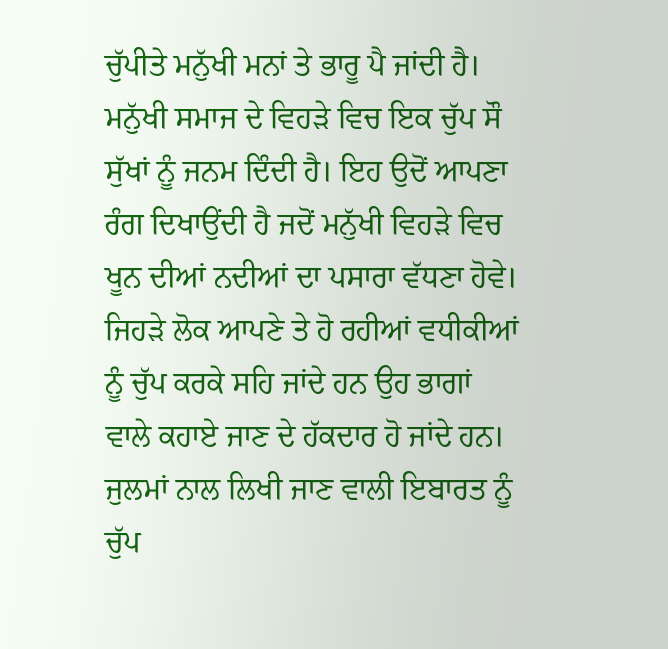ਚੁੱਪੀਤੇ ਮਨੁੱਖੀ ਮਨਾਂ ਤੇ ਭਾਰੂ ਪੈ ਜਾਂਦੀ ਹੈ। ਮਨੁੱਖੀ ਸਮਾਜ ਦੇ ਵਿਹੜੇ ਵਿਚ ਇਕ ਚੁੱਪ ਸੌ ਸੁੱਖਾਂ ਨੂੰ ਜਨਮ ਦਿੰਦੀ ਹੈ। ਇਹ ਉਦੋਂ ਆਪਣਾ ਰੰਗ ਦਿਖਾਉਂਦੀ ਹੈ ਜਦੋਂ ਮਨੁੱਖੀ ਵਿਹੜੇ ਵਿਚ ਖੂਨ ਦੀਆਂ ਨਦੀਆਂ ਦਾ ਪਸਾਰਾ ਵੱਧਣਾ ਹੋਵੇ। ਜਿਹੜੇ ਲੋਕ ਆਪਣੇ ਤੇ ਹੋ ਰਹੀਆਂ ਵਧੀਕੀਆਂ ਨੂੰ ਚੁੱਪ ਕਰਕੇ ਸਹਿ ਜਾਂਦੇ ਹਨ ਉਹ ਭਾਗਾਂ ਵਾਲੇ ਕਹਾਏ ਜਾਣ ਦੇ ਹੱਕਦਾਰ ਹੋ ਜਾਂਦੇ ਹਨ। ਜੁਲਮਾਂ ਨਾਲ ਲਿਖੀ ਜਾਣ ਵਾਲੀ ਇਬਾਰਤ ਨੂੰ ਚੁੱਪ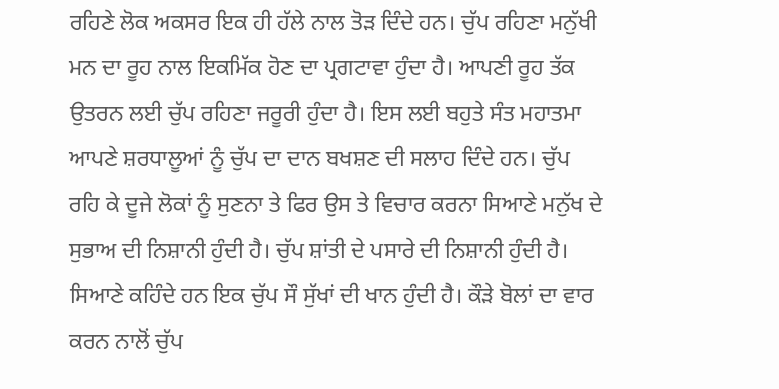ਰਹਿਣੇ ਲੋਕ ਅਕਸਰ ਇਕ ਹੀ ਹੱਲੇ ਨਾਲ ਤੋੜ ਦਿੰਦੇ ਹਨ। ਚੁੱਪ ਰਹਿਣਾ ਮਨੁੱਖੀ ਮਨ ਦਾ ਰੂਹ ਨਾਲ ਇਕਮਿੱਕ ਹੋਣ ਦਾ ਪ੍ਰਗਟਾਵਾ ਹੁੰਦਾ ਹੈ। ਆਪਣੀ ਰੂਹ ਤੱਕ ਉਤਰਨ ਲਈ ਚੁੱਪ ਰਹਿਣਾ ਜਰੂਰੀ ਹੁੰਦਾ ਹੈ। ਇਸ ਲਈ ਬਹੁਤੇ ਸੰਤ ਮਹਾਤਮਾ ਆਪਣੇ ਸ਼ਰਧਾਲੂਆਂ ਨੂੰ ਚੁੱਪ ਦਾ ਦਾਨ ਬਖਸ਼ਣ ਦੀ ਸਲਾਹ ਦਿੰਦੇ ਹਨ। ਚੁੱਪ ਰਹਿ ਕੇ ਦੂਜੇ ਲੋਕਾਂ ਨੂੰ ਸੁਣਨਾ ਤੇ ਫਿਰ ਉਸ ਤੇ ਵਿਚਾਰ ਕਰਨਾ ਸਿਆਣੇ ਮਨੁੱਖ ਦੇ ਸੁਭਾਅ ਦੀ ਨਿਸ਼ਾਨੀ ਹੁੰਦੀ ਹੈ। ਚੁੱਪ ਸ਼ਾਂਤੀ ਦੇ ਪਸਾਰੇ ਦੀ ਨਿਸ਼ਾਨੀ ਹੁੰਦੀ ਹੈ। ਸਿਆਣੇ ਕਹਿੰਦੇ ਹਨ ਇਕ ਚੁੱਪ ਸੌ ਸੁੱਖਾਂ ਦੀ ਖਾਨ ਹੁੰਦੀ ਹੈ। ਕੌੜੇ ਬੋਲਾਂ ਦਾ ਵਾਰ ਕਰਨ ਨਾਲੋਂ ਚੁੱਪ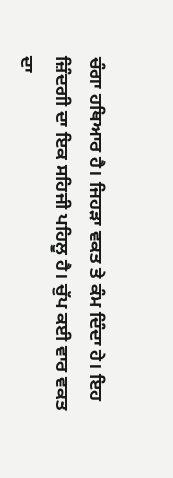ਚੰਗਾ ਹਥਿਆਰ ਹੈ। ਜਿਹੜਾ ਵਕਤ ਤੇ ਕੰਮ ਦਿੰਦਾ ਹੇ। ਇਹ ਜ਼ਿੰਦਗੀ ਦਾ ਇਕ ਸਹਿਜੀ ਪਹਿਲੂ ਹੈ। ਚੁੱਪ ਕਈ ਵਾਰ ਵਕਤ ਦਾ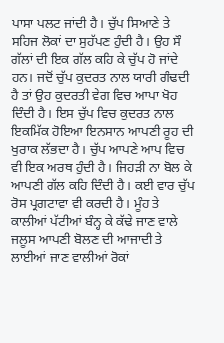ਪਾਸਾ ਪਲਟ ਜਾਂਦੀ ਹੈ। ਚੁੱਪ ਸਿਆਣੇ ਤੇ ਸਹਿਜ ਲੋਕਾਂ ਦਾ ਸੁਹੱਪਣ ਹੁੰਦੀ ਹੈ। ਉਹ ਸੌ ਗੱਲਾਂ ਦੀ ਇਕ ਗੱਲ ਕਹਿ ਕੇ ਚੁੱਪ ਹੋ ਜਾਂਦੇ ਹਨ। ਜਦੋਂ ਚੁੱਪ ਕੁਦਰਤ ਨਾਲ ਯਾਰੀ ਗੰਢਦੀ ਹੈ ਤਾਂ ਉਹ ਕੁਦਰਤੀ ਵੇਗ ਵਿਚ ਆਪਾ ਖੋਹ ਦਿੰਦੀ ਹੈ। ਇਸ ਚੁੱਪ ਵਿਚ ਕੁਦਰਤ ਨਾਲ ਇਕਮਿੱਕ ਹੋਇਆ ਇਨਸਾਨ ਆਪਣੀ ਰੂਹ ਦੀ ਖੁਰਾਕ ਲੱਭਦਾ ਹੈ। ਚੁੱਪ ਆਪਣੇ ਆਪ ਵਿਚ ਵੀ ਇਕ ਅਰਥ ਹੁੰਦੀ ਹੈ। ਜਿਹੜੀ ਨਾ ਬੋਲ ਕੇ ਆਪਣੀ ਗੱਲ ਕਹਿ ਦਿੰਦੀ ਹੈ। ਕਈ ਵਾਰ ਚੁੱਪ ਰੋਸ ਪ੍ਰਗਟਾਵਾ ਵੀ ਕਰਦੀ ਹੈ। ਮੂੰਹ ਤੇ ਕਾਲੀਆਂ ਪੱਟੀਆਂ ਬੰਨ੍ਹ ਕੇ ਕੱਢੇ ਜਾਣ ਵਾਲੇ ਜਲੂਸ ਆਪਣੀ ਬੋਲਣ ਦੀ ਆਜਾਦੀ ਤੇ ਲਾਈਆਂ ਜਾਣ ਵਾਲੀਆਂ ਰੋਕਾਂ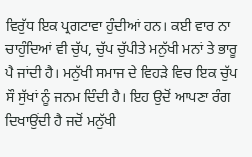ਵਿਰੁੱਧ ਇਕ ਪ੍ਰਗਟਾਵਾ ਹੁੰਦੀਆਂ ਹਨ। ਕਈ ਵਾਰ ਨਾ ਚਾਹੁੰਦਿਆਂ ਵੀ ਚੁੱਪ, ਚੁੱਪ ਚੁੱਪੀਤੇ ਮਨੁੱਖੀ ਮਨਾਂ ਤੇ ਭਾਰੂ ਪੈ ਜਾਂਦੀ ਹੈ। ਮਨੁੱਖੀ ਸਮਾਜ ਦੇ ਵਿਹੜੇ ਵਿਚ ਇਕ ਚੁੱਪ ਸੌ ਸੁੱਖਾਂ ਨੂੰ ਜਨਮ ਦਿੰਦੀ ਹੈ। ਇਹ ਉਦੋਂ ਆਪਣਾ ਰੰਗ ਦਿਖਾਉਂਦੀ ਹੈ ਜਦੋਂ ਮਨੁੱਖੀ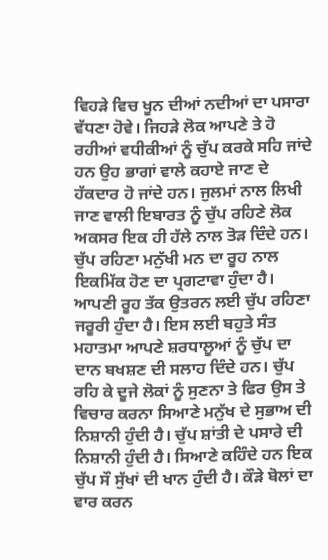ਵਿਹੜੇ ਵਿਚ ਖੂਨ ਦੀਆਂ ਨਦੀਆਂ ਦਾ ਪਸਾਰਾ ਵੱਧਣਾ ਹੋਵੇ। ਜਿਹੜੇ ਲੋਕ ਆਪਣੇ ਤੇ ਹੋ ਰਹੀਆਂ ਵਧੀਕੀਆਂ ਨੂੰ ਚੁੱਪ ਕਰਕੇ ਸਹਿ ਜਾਂਦੇ ਹਨ ਉਹ ਭਾਗਾਂ ਵਾਲੇ ਕਹਾਏ ਜਾਣ ਦੇ ਹੱਕਦਾਰ ਹੋ ਜਾਂਦੇ ਹਨ। ਜੁਲਮਾਂ ਨਾਲ ਲਿਖੀ ਜਾਣ ਵਾਲੀ ਇਬਾਰਤ ਨੂੰ ਚੁੱਪ ਰਹਿਣੇ ਲੋਕ ਅਕਸਰ ਇਕ ਹੀ ਹੱਲੇ ਨਾਲ ਤੋੜ ਦਿੰਦੇ ਹਨ। ਚੁੱਪ ਰਹਿਣਾ ਮਨੁੱਖੀ ਮਨ ਦਾ ਰੂਹ ਨਾਲ ਇਕਮਿੱਕ ਹੋਣ ਦਾ ਪ੍ਰਗਟਾਵਾ ਹੁੰਦਾ ਹੈ। ਆਪਣੀ ਰੂਹ ਤੱਕ ਉਤਰਨ ਲਈ ਚੁੱਪ ਰਹਿਣਾ ਜਰੂਰੀ ਹੁੰਦਾ ਹੈ। ਇਸ ਲਈ ਬਹੁਤੇ ਸੰਤ ਮਹਾਤਮਾ ਆਪਣੇ ਸ਼ਰਧਾਲੂਆਂ ਨੂੰ ਚੁੱਪ ਦਾ ਦਾਨ ਬਖਸ਼ਣ ਦੀ ਸਲਾਹ ਦਿੰਦੇ ਹਨ। ਚੁੱਪ ਰਹਿ ਕੇ ਦੂਜੇ ਲੋਕਾਂ ਨੂੰ ਸੁਣਨਾ ਤੇ ਫਿਰ ਉਸ ਤੇ ਵਿਚਾਰ ਕਰਨਾ ਸਿਆਣੇ ਮਨੁੱਖ ਦੇ ਸੁਭਾਅ ਦੀ ਨਿਸ਼ਾਨੀ ਹੁੰਦੀ ਹੈ। ਚੁੱਪ ਸ਼ਾਂਤੀ ਦੇ ਪਸਾਰੇ ਦੀ ਨਿਸ਼ਾਨੀ ਹੁੰਦੀ ਹੈ। ਸਿਆਣੇ ਕਹਿੰਦੇ ਹਨ ਇਕ ਚੁੱਪ ਸੌ ਸੁੱਖਾਂ ਦੀ ਖਾਨ ਹੁੰਦੀ ਹੈ। ਕੌੜੇ ਬੋਲਾਂ ਦਾ ਵਾਰ ਕਰਨ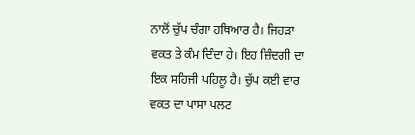ਨਾਲੋਂ ਚੁੱਪ ਚੰਗਾ ਹਥਿਆਰ ਹੈ। ਜਿਹੜਾ ਵਕਤ ਤੇ ਕੰਮ ਦਿੰਦਾ ਹੇ। ਇਹ ਜ਼ਿੰਦਗੀ ਦਾ ਇਕ ਸਹਿਜੀ ਪਹਿਲੂ ਹੈ। ਚੁੱਪ ਕਈ ਵਾਰ ਵਕਤ ਦਾ ਪਾਸਾ ਪਲਟ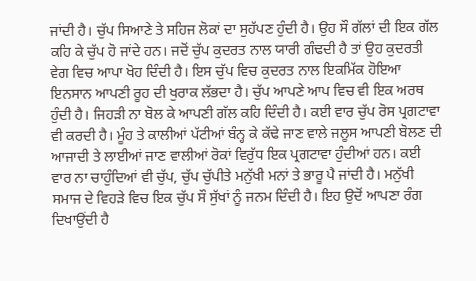ਜਾਂਦੀ ਹੈ। ਚੁੱਪ ਸਿਆਣੇ ਤੇ ਸਹਿਜ ਲੋਕਾਂ ਦਾ ਸੁਹੱਪਣ ਹੁੰਦੀ ਹੈ। ਉਹ ਸੌ ਗੱਲਾਂ ਦੀ ਇਕ ਗੱਲ ਕਹਿ ਕੇ ਚੁੱਪ ਹੋ ਜਾਂਦੇ ਹਨ। ਜਦੋਂ ਚੁੱਪ ਕੁਦਰਤ ਨਾਲ ਯਾਰੀ ਗੰਢਦੀ ਹੈ ਤਾਂ ਉਹ ਕੁਦਰਤੀ ਵੇਗ ਵਿਚ ਆਪਾ ਖੋਹ ਦਿੰਦੀ ਹੈ। ਇਸ ਚੁੱਪ ਵਿਚ ਕੁਦਰਤ ਨਾਲ ਇਕਮਿੱਕ ਹੋਇਆ ਇਨਸਾਨ ਆਪਣੀ ਰੂਹ ਦੀ ਖੁਰਾਕ ਲੱਭਦਾ ਹੈ। ਚੁੱਪ ਆਪਣੇ ਆਪ ਵਿਚ ਵੀ ਇਕ ਅਰਥ ਹੁੰਦੀ ਹੈ। ਜਿਹੜੀ ਨਾ ਬੋਲ ਕੇ ਆਪਣੀ ਗੱਲ ਕਹਿ ਦਿੰਦੀ ਹੈ। ਕਈ ਵਾਰ ਚੁੱਪ ਰੋਸ ਪ੍ਰਗਟਾਵਾ ਵੀ ਕਰਦੀ ਹੈ। ਮੂੰਹ ਤੇ ਕਾਲੀਆਂ ਪੱਟੀਆਂ ਬੰਨ੍ਹ ਕੇ ਕੱਢੇ ਜਾਣ ਵਾਲੇ ਜਲੂਸ ਆਪਣੀ ਬੋਲਣ ਦੀ ਆਜਾਦੀ ਤੇ ਲਾਈਆਂ ਜਾਣ ਵਾਲੀਆਂ ਰੋਕਾਂ ਵਿਰੁੱਧ ਇਕ ਪ੍ਰਗਟਾਵਾ ਹੁੰਦੀਆਂ ਹਨ। ਕਈ ਵਾਰ ਨਾ ਚਾਹੁੰਦਿਆਂ ਵੀ ਚੁੱਪ, ਚੁੱਪ ਚੁੱਪੀਤੇ ਮਨੁੱਖੀ ਮਨਾਂ ਤੇ ਭਾਰੂ ਪੈ ਜਾਂਦੀ ਹੈ। ਮਨੁੱਖੀ ਸਮਾਜ ਦੇ ਵਿਹੜੇ ਵਿਚ ਇਕ ਚੁੱਪ ਸੌ ਸੁੱਖਾਂ ਨੂੰ ਜਨਮ ਦਿੰਦੀ ਹੈ। ਇਹ ਉਦੋਂ ਆਪਣਾ ਰੰਗ ਦਿਖਾਉਂਦੀ ਹੈ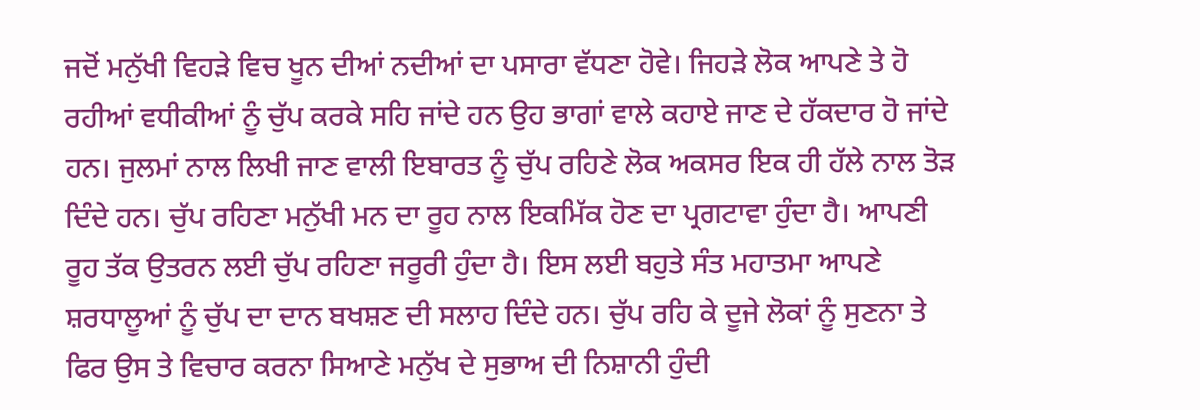ਜਦੋਂ ਮਨੁੱਖੀ ਵਿਹੜੇ ਵਿਚ ਖੂਨ ਦੀਆਂ ਨਦੀਆਂ ਦਾ ਪਸਾਰਾ ਵੱਧਣਾ ਹੋਵੇ। ਜਿਹੜੇ ਲੋਕ ਆਪਣੇ ਤੇ ਹੋ ਰਹੀਆਂ ਵਧੀਕੀਆਂ ਨੂੰ ਚੁੱਪ ਕਰਕੇ ਸਹਿ ਜਾਂਦੇ ਹਨ ਉਹ ਭਾਗਾਂ ਵਾਲੇ ਕਹਾਏ ਜਾਣ ਦੇ ਹੱਕਦਾਰ ਹੋ ਜਾਂਦੇ ਹਨ। ਜੁਲਮਾਂ ਨਾਲ ਲਿਖੀ ਜਾਣ ਵਾਲੀ ਇਬਾਰਤ ਨੂੰ ਚੁੱਪ ਰਹਿਣੇ ਲੋਕ ਅਕਸਰ ਇਕ ਹੀ ਹੱਲੇ ਨਾਲ ਤੋੜ ਦਿੰਦੇ ਹਨ। ਚੁੱਪ ਰਹਿਣਾ ਮਨੁੱਖੀ ਮਨ ਦਾ ਰੂਹ ਨਾਲ ਇਕਮਿੱਕ ਹੋਣ ਦਾ ਪ੍ਰਗਟਾਵਾ ਹੁੰਦਾ ਹੈ। ਆਪਣੀ ਰੂਹ ਤੱਕ ਉਤਰਨ ਲਈ ਚੁੱਪ ਰਹਿਣਾ ਜਰੂਰੀ ਹੁੰਦਾ ਹੈ। ਇਸ ਲਈ ਬਹੁਤੇ ਸੰਤ ਮਹਾਤਮਾ ਆਪਣੇ ਸ਼ਰਧਾਲੂਆਂ ਨੂੰ ਚੁੱਪ ਦਾ ਦਾਨ ਬਖਸ਼ਣ ਦੀ ਸਲਾਹ ਦਿੰਦੇ ਹਨ। ਚੁੱਪ ਰਹਿ ਕੇ ਦੂਜੇ ਲੋਕਾਂ ਨੂੰ ਸੁਣਨਾ ਤੇ ਫਿਰ ਉਸ ਤੇ ਵਿਚਾਰ ਕਰਨਾ ਸਿਆਣੇ ਮਨੁੱਖ ਦੇ ਸੁਭਾਅ ਦੀ ਨਿਸ਼ਾਨੀ ਹੁੰਦੀ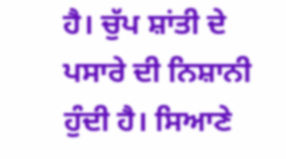ਹੈ। ਚੁੱਪ ਸ਼ਾਂਤੀ ਦੇ ਪਸਾਰੇ ਦੀ ਨਿਸ਼ਾਨੀ ਹੁੰਦੀ ਹੈ। ਸਿਆਣੇ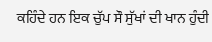ਕਹਿੰਦੇ ਹਨ ਇਕ ਚੁੱਪ ਸੌ ਸੁੱਖਾਂ ਦੀ ਖਾਨ ਹੁੰਦੀ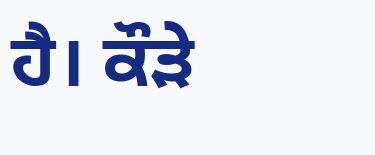ਹੈ। ਕੌੜੇ